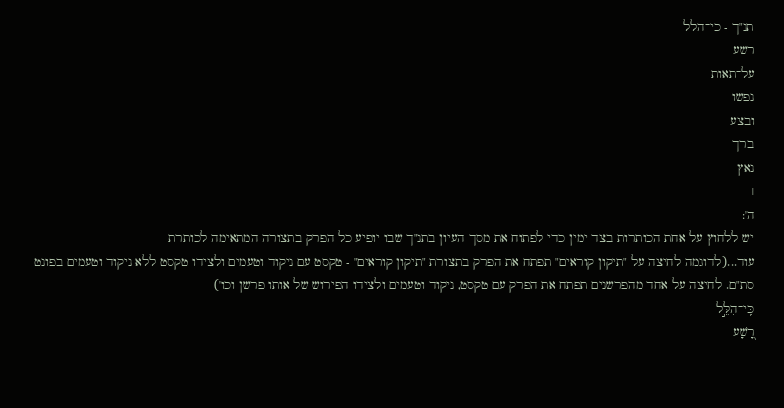תנ"ך - כי־הלל
רשע
על־תאות
נפשו
ובצע
ברך
נאץ
׀
ה':
יש ללחוץ על אחת הכותרות בצד ימין כדי לפתוח את מסך העיון בתנ"ך שבו יופיע כל הפרק בתצורה המתאימה לכותרת
עוד...(לדוגמה לחיצה על "תיקון קוראים" תפתח את הפרק בתצורת "תיקון קוראים" - טקסט עם ניקוד וטעמים ולצידו טקסט ללא ניקוד וטעמים בפונט סת"ם. לחיצה על אחד מהפרשנים תפתח את הפרק עם טקסט, ניקוד וטעמים ולצידו הפירוש של אותו פרשן וכו')
כִּֽי־הִלֵּ֣ל
רָ֭שָׁע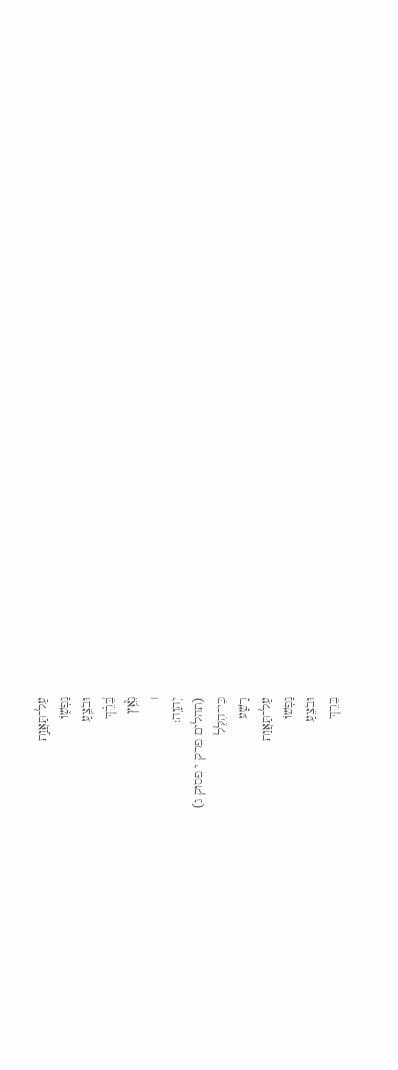עַל־תַּאֲוַ֣ת
נַפְשׁ֑וֹ
וּבֹצֵ֥עַ
בֵּ֝רֵ֗ךְ
נִ֮אֵ֥ץ
׀
יְהוָֽה:
(תהלים פרק י פסוק ג)
כִּי־הִלֵּל
רָשָׁע
עַל־תַּאֲוַת
נַפְשׁוֹ
וּבֹצֵעַ
בֵּרֵךְ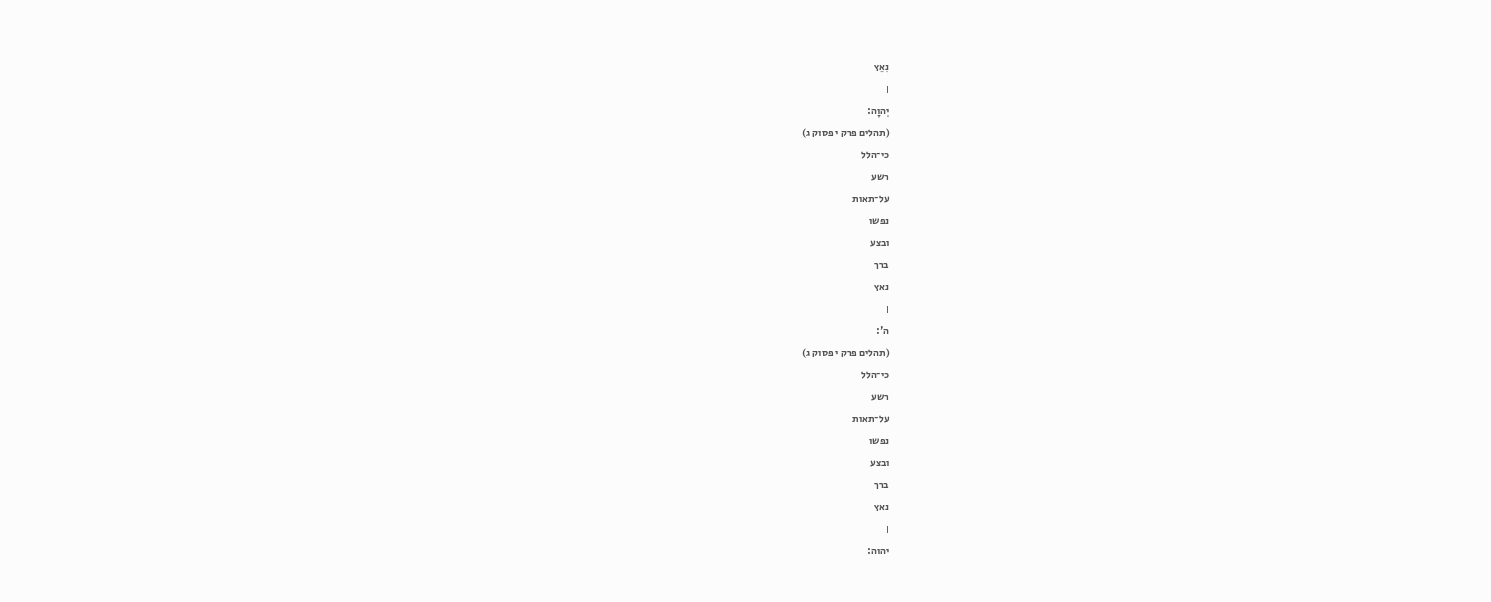נִאֵץ
׀
יְהוָה:
(תהלים פרק י פסוק ג)
כי־הלל
רשע
על־תאות
נפשו
ובצע
ברך
נאץ
׀
ה':
(תהלים פרק י פסוק ג)
כי־הלל
רשע
על־תאות
נפשו
ובצע
ברך
נאץ
׀
יהוה: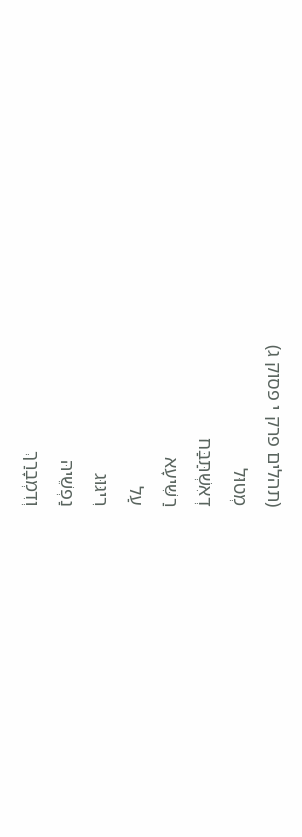(תהלים פרק י פסוק ג)
מְטוּל
דְאִשְׁתַּבַּח
רַשִּׁיעָא
עַל
רִיגּוּג
נַפְשֵׁיהּ
וְדִמְבָרַךְ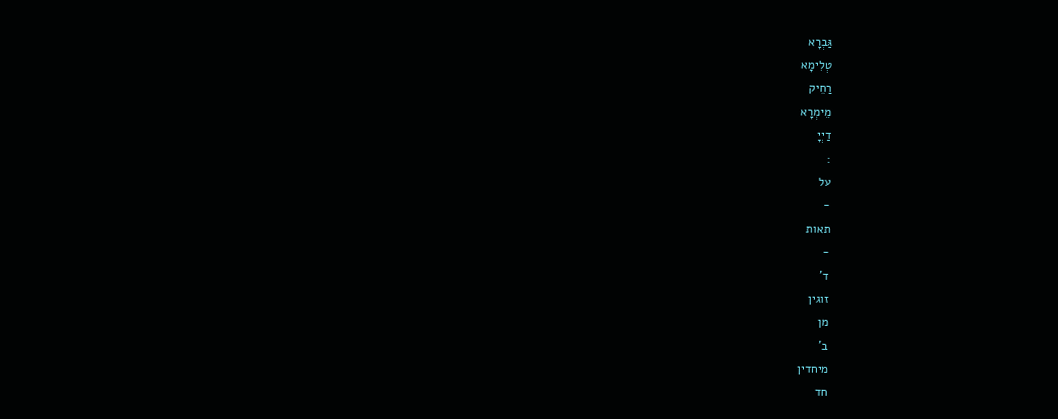גַּבְרָא
טְלִימָא
רַחֵיק
מֵימְרָא
דַיְיָ
:
על
-
תאות
-
ד'
זוגין
מן
ב'
מיחדין
חד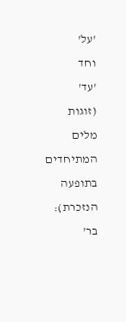'על'
וחד
'עד'
(זוגות
מלים
המתיחדים
בתופעה
הנזכרת):
בר'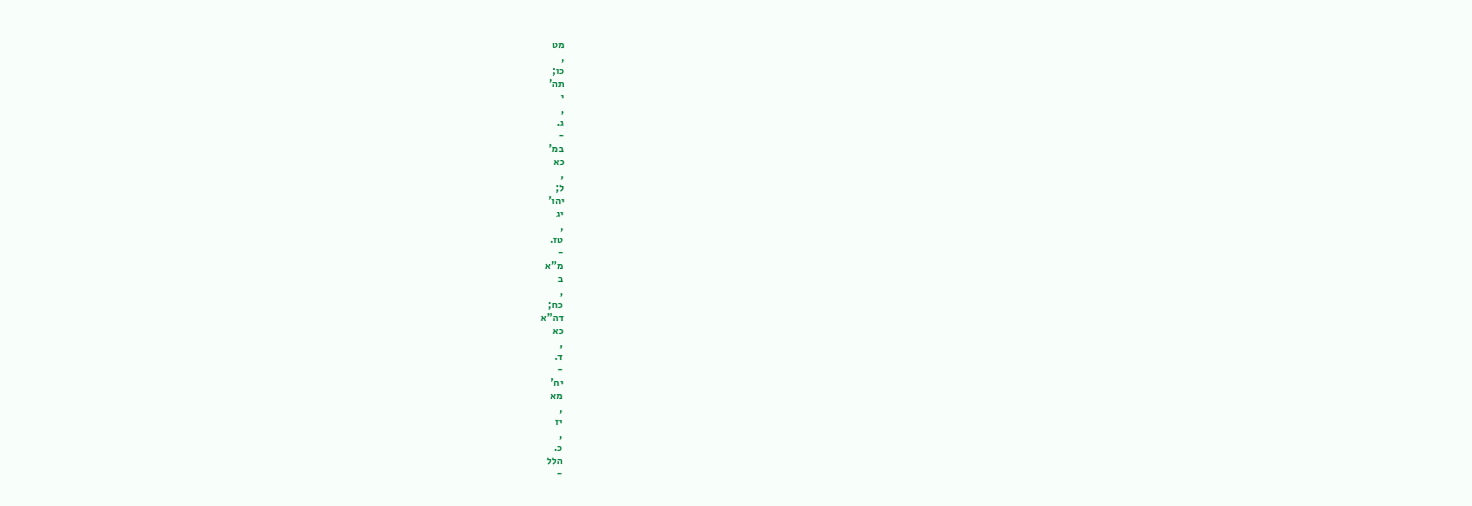מט
,
כו;
תה'
י
,
ג.
-
במ'
כא
,
ל;
יהו'
יג
,
טז.
-
מ"א
ב
,
כח;
דה"א
כא
,
ד.
-
יח'
מא
,
יז
,
כ.
הלל
-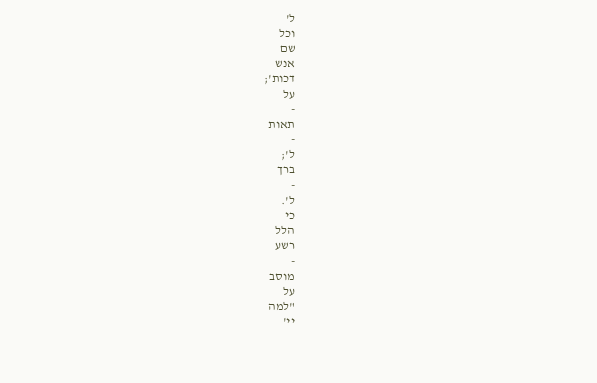ל'
וכל
שם
אנש
דכות';
על
-
תאות
-
ל';
ברך
-
ל'.
כי
הלל
רשע
-
מוסב
על
"למה
יי'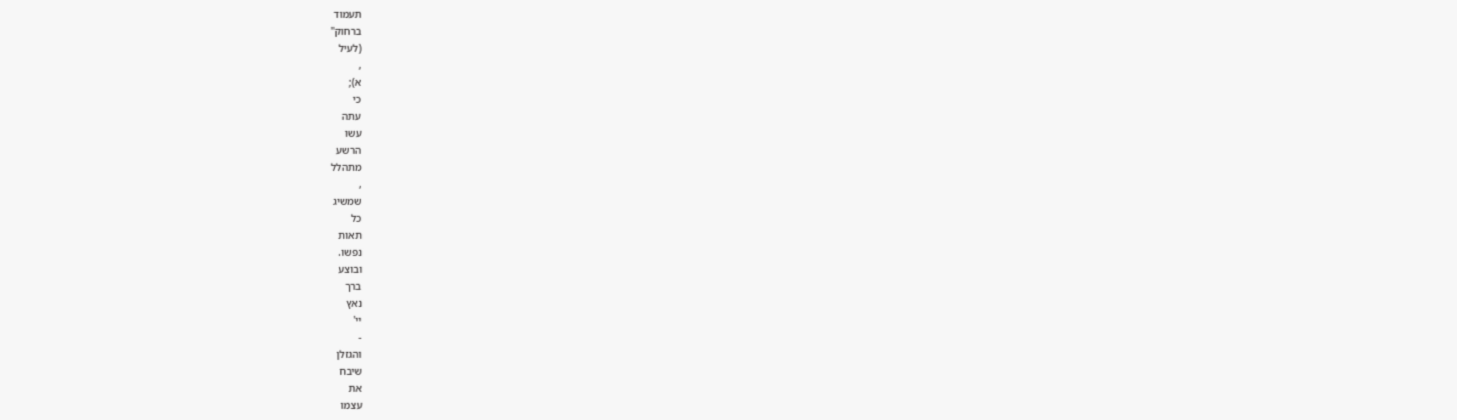תעמוד
ברחוק"
(לעיל
,
א);
כי
עתה
עשו
הרשע
מתהלל
,
שמשיג
כל
תאות
נפשו.
ובוצע
ברך
נאץ
יי'
-
והגזלן
שיבח
את
עצמו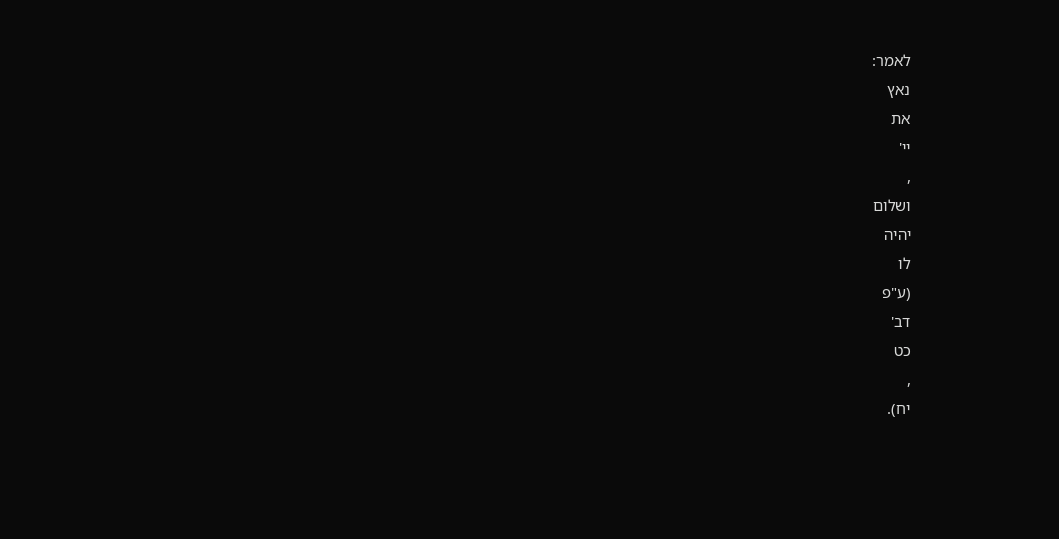לאמר:
נאץ
את
יי'
,
ושלום
יהיה
לו
(ע"פ
דב'
כט
,
יח).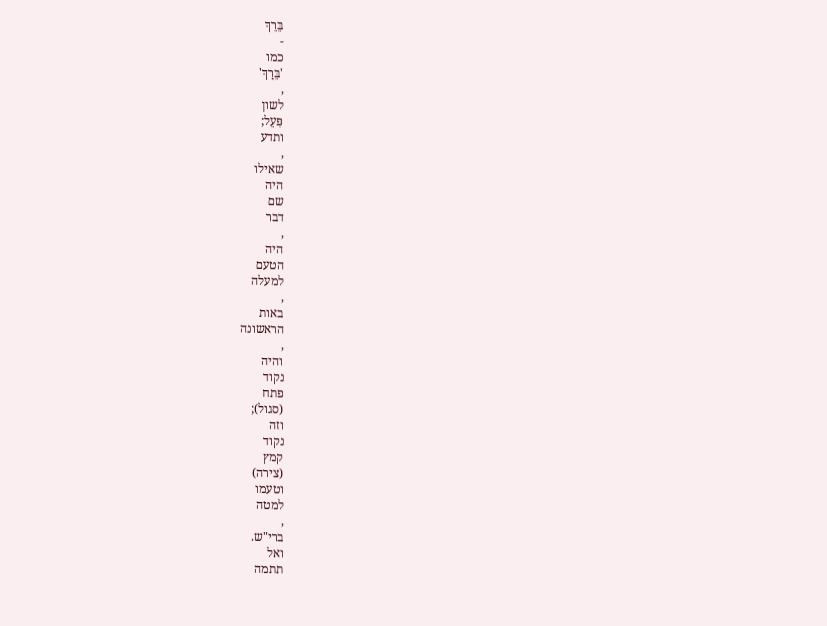בֵּרֵךְ
-
כמו
'בֵּרַךְ'
,
לשון
פִּעֵל;
ותדע
,
שאילו
היה
שם
דבר
,
היה
הטעם
למעלה
,
באות
הראשונה
,
והיה
נקוד
פתח
(סגול);
וזה
נקוד
קמץ
(צירה)
וטעמו
למטה
,
ברי"ש.
ואל
תתמה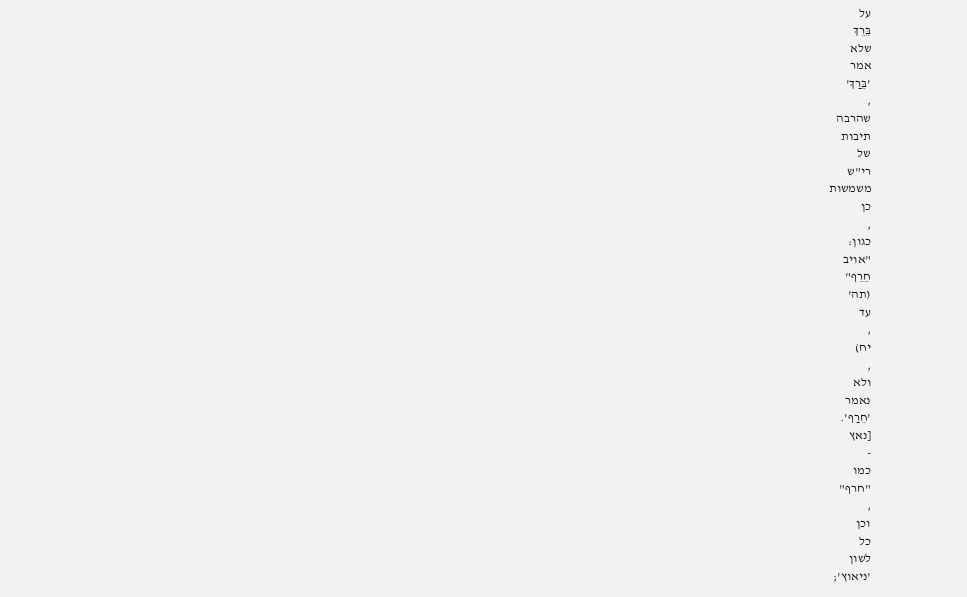על
בֵּרֵךְ
שלא
אמר
'בֵּרַךְ'
,
שהרבה
תיבות
של
רי"ש
משמשות
כן
,
כגון:
"אויב
חֵרֵף"
(תה'
עד
,
יח)
,
ולא
נאמר
'חֵרַף'.
[נאץ
-
כמו
"חרף"
,
וכן
כל
לשון
'ניאוץ';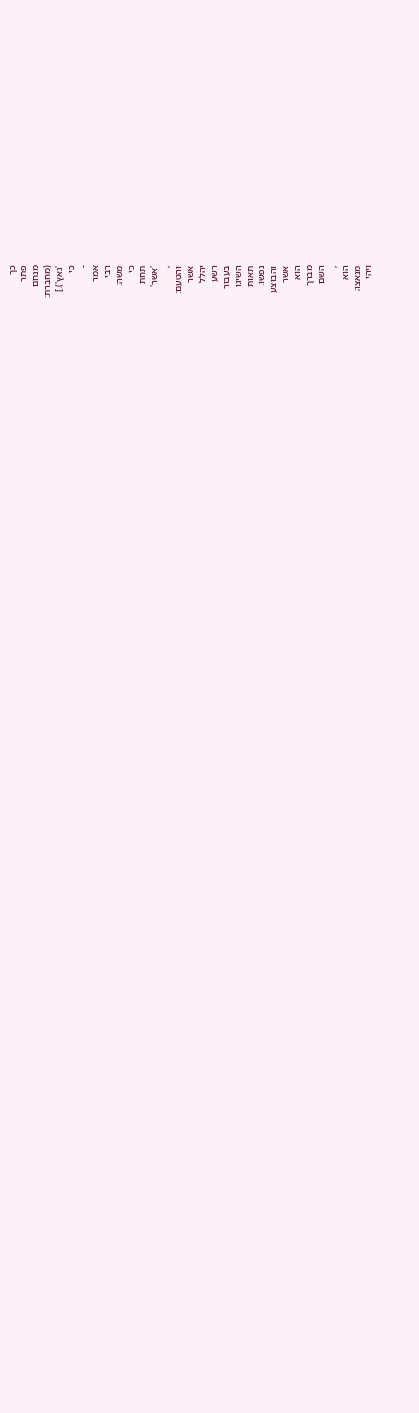כך
פתר
מנחם
(מחברת:
'נאץ').]
כי
-
אמר
רבי
משה:
כי
תחת
'אשר'
,
והטעם:
אשר
יהלל
רשע
בעבור
השיגו
תאות
נפשו.
והבוצע
אשר
הוא
מברך
השם
,
הוא
מנאצו;
ויהי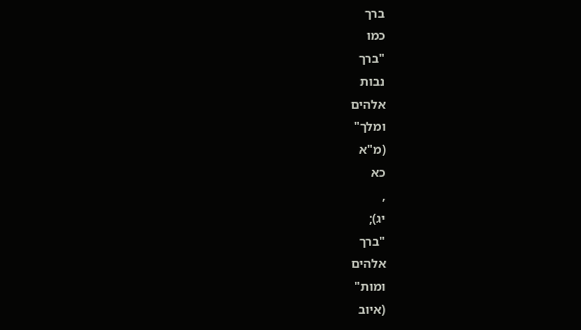ברך
כמו
"ברך
נבות
אלהים
ומלך"
(מ"א
כא
,
יג);
"ברך
אלהים
ומות"
(איוב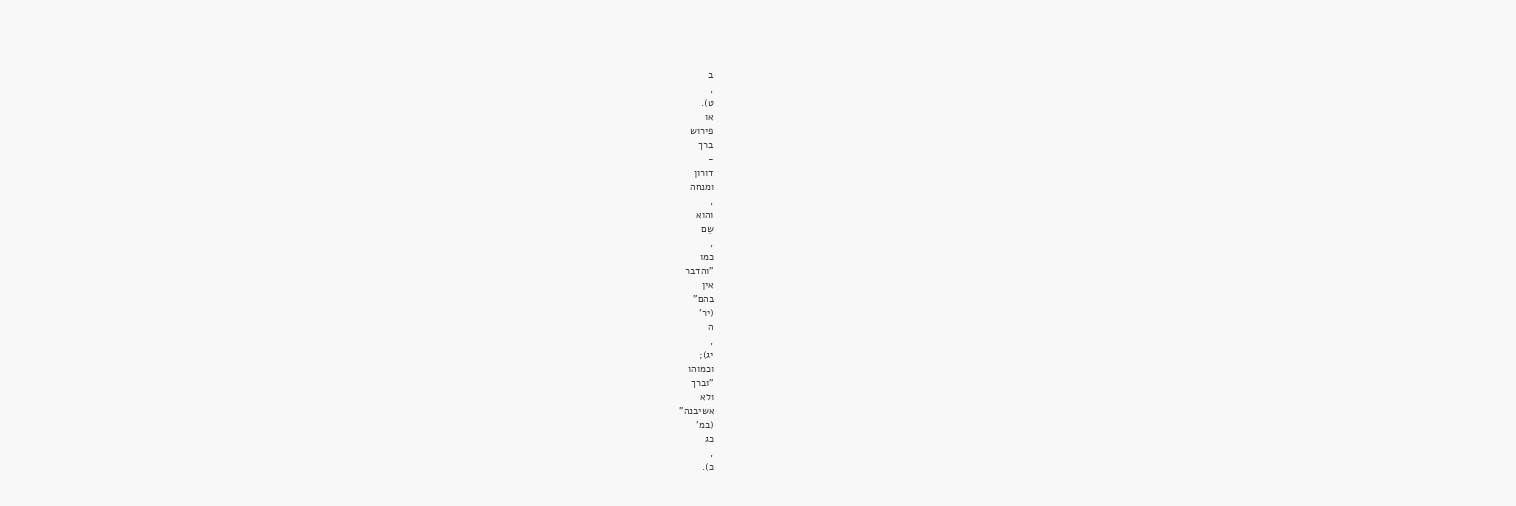ב
,
ט).
או
פירוש
ברך
-
דורון
ומנחה
,
והוא
שֵם
,
כמו
"והדבר
אין
בהם"
(יר'
ה
,
יג);
וכמוהו
"וברך
ולא
אשיבנה"
(במ'
כג
,
כ).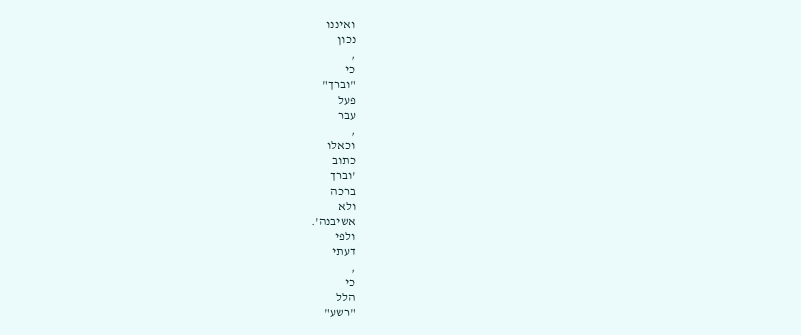ואיננו
נכון
,
כי
"וברך"
פעל
עבר
,
וכאלו
כתוב
'וברך
ברכה
ולא
אשיבנה'.
ולפי
דעתי
,
כי
הלל
"רשע"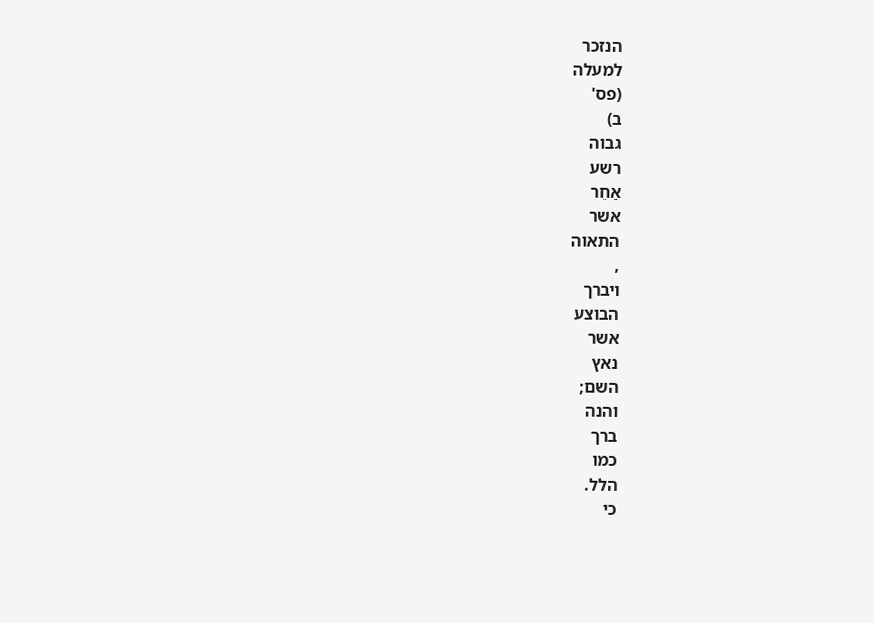הנזכר
למעלה
(פס'
ב)
גבוה
רשע
אַחֵר
אשר
התאוה
,
ויברך
הבוצע
אשר
נאץ
השם;
והנה
ברך
כמו
הלל.
כי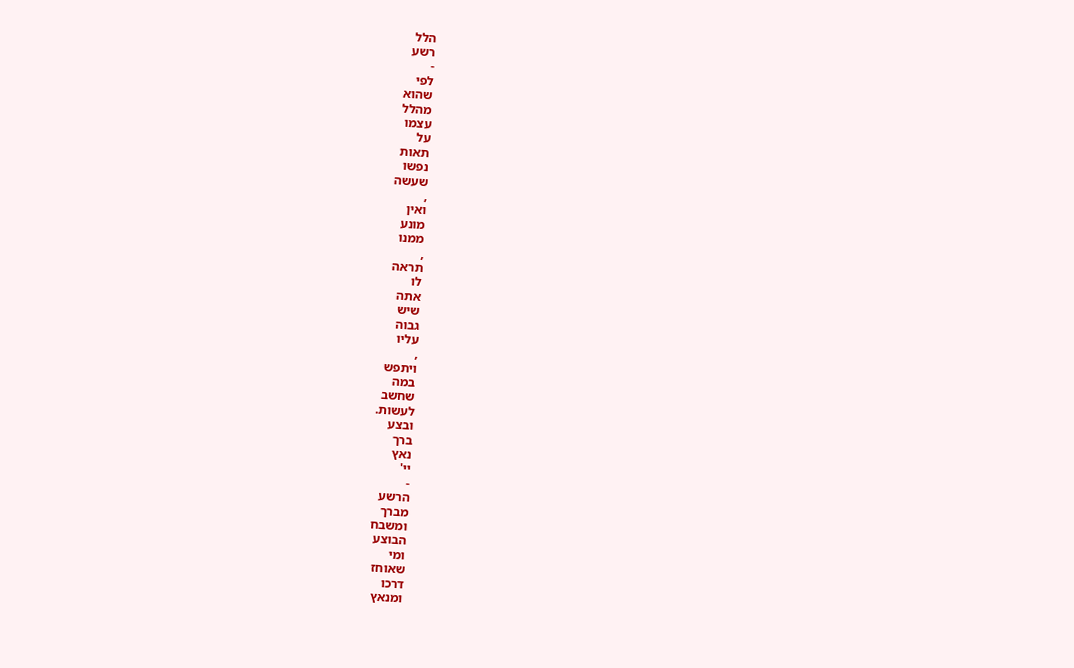הלל
רשע
-
לפי
שהוא
מהלל
עצמו
על
תאות
נפשו
שעשה
,
ואין
מונע
ממנו
,
תראה
לו
אתה
שיש
גבוה
עליו
,
ויתפש
במה
שחשב
לעשות.
ובצע
ברך
נאץ
יי'
-
הרשע
מברך
ומשבח
הבוצע
ומי
שאוחז
דרכו
ומנאץ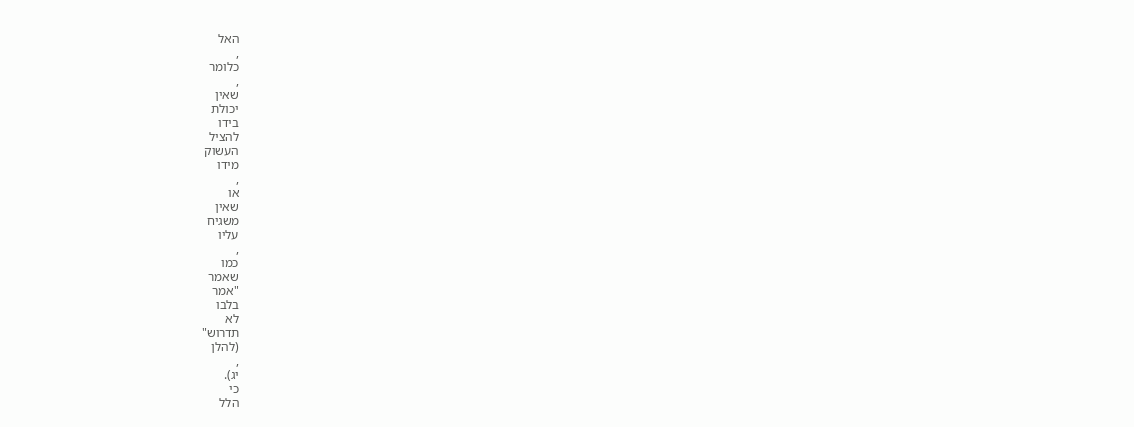האל
,
כלומר
,
שאין
יכולת
בידו
להציל
העשוק
מידו
,
או
שאין
משגיח
עליו
,
כמו
שאמר
"אמר
בלבו
לא
תדרוש"
(להלן
,
יג).
כי
הלל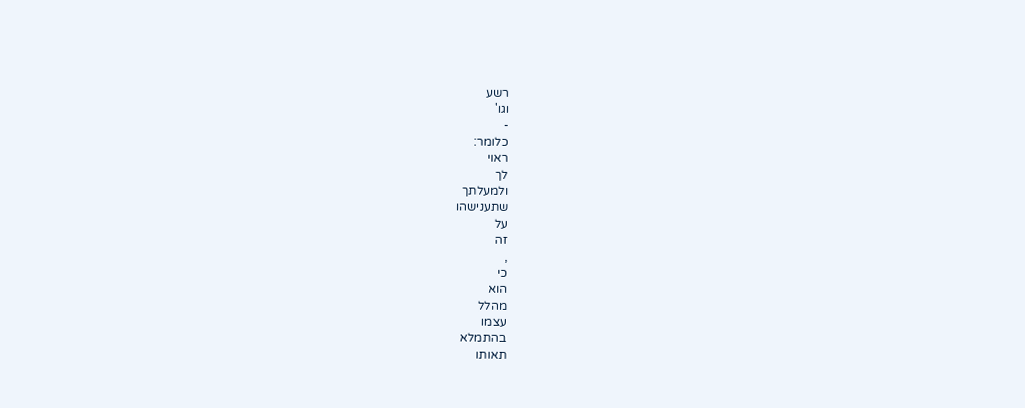רשע
וגו'
-
כלומר:
ראוי
לך
ולמעלתך
שתענישהו
על
זה
,
כי
הוא
מהלל
עצמו
בהתמלא
תאותו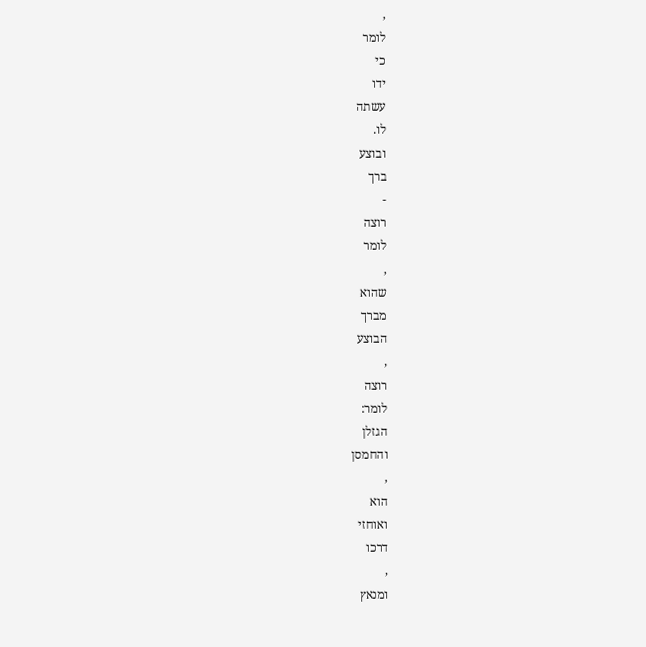,
לומר
כי
ידו
עשתה
לו.
ובוצע
ברך
-
רוצה
לומר
,
שהוא
מברך
הבוצע
,
רוצה
לומר:
הגזלן
והחמסן
,
הוא
ואוחזי
דרכו
,
ומנאץ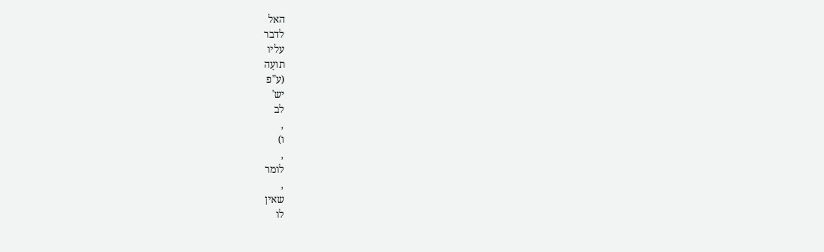האל
לדבר
עליו
תועָה
(ע"פ
יש'
לב
,
ו)
,
לומר
,
שאין
לו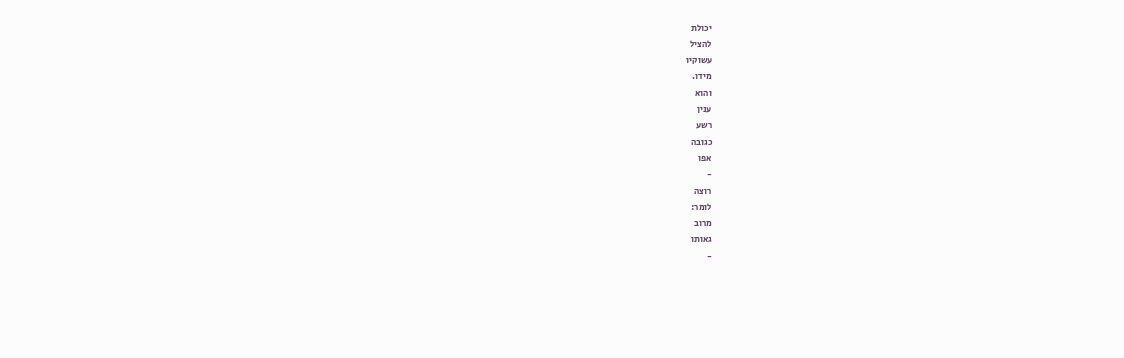יכולת
להציל
עשוקיו
מידו.
והוא
ענין
רשע
כגובה
אפו
-
רוצה
לומר:
מרוב
גאותו
-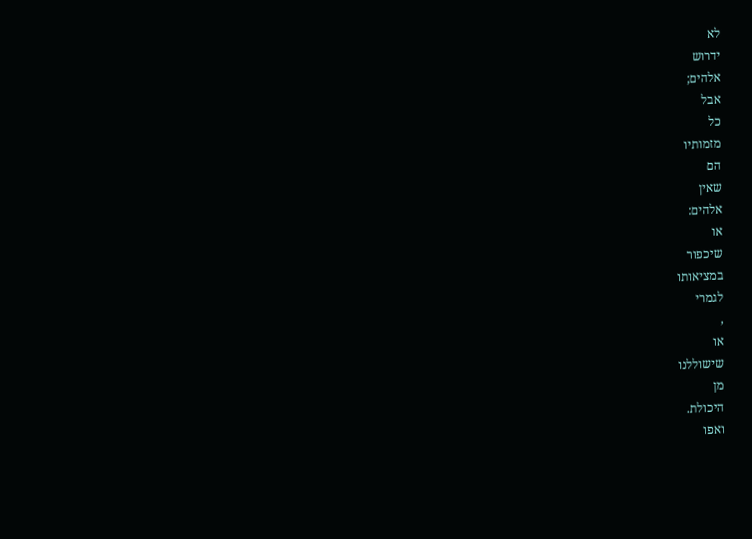לא
ידרוש
אלהים;
אבל
כל
מזמותיו
הם
שאין
אלהים:
או
שיכפור
במציאותו
לגמרי
,
או
שישוללנו
מן
היכולת.
ואפו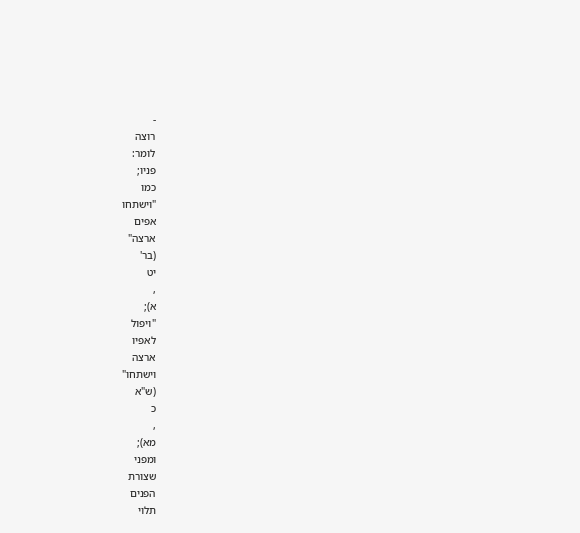-
רוצה
לומר:
פניו;
כמו
"וישתחו
אפים
ארצה"
(בר'
יט
,
א);
"ויפול
לאפיו
ארצה
וישתחו"
(ש"א
כ
,
מא);
ומפני
שצורת
הפנים
תלוי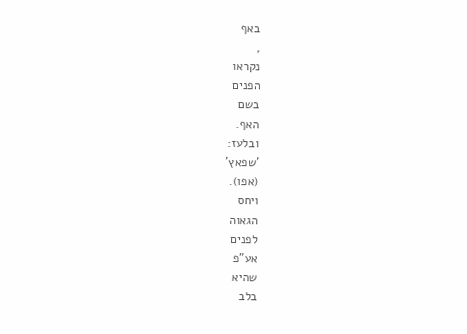באף
,
נקראו
הפנים
בשם
האף.
ובלעז:
'שפאץ'
(אפו).
ויחס
הגאוה
לפנים
אע"פ
שהיא
בלב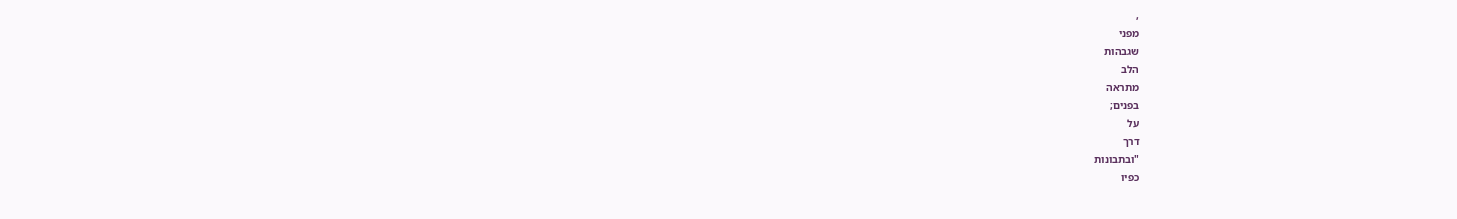,
מפני
שגבהות
הלב
מתראה
בפנים;
על
דרך
"ובתבונות
כפיו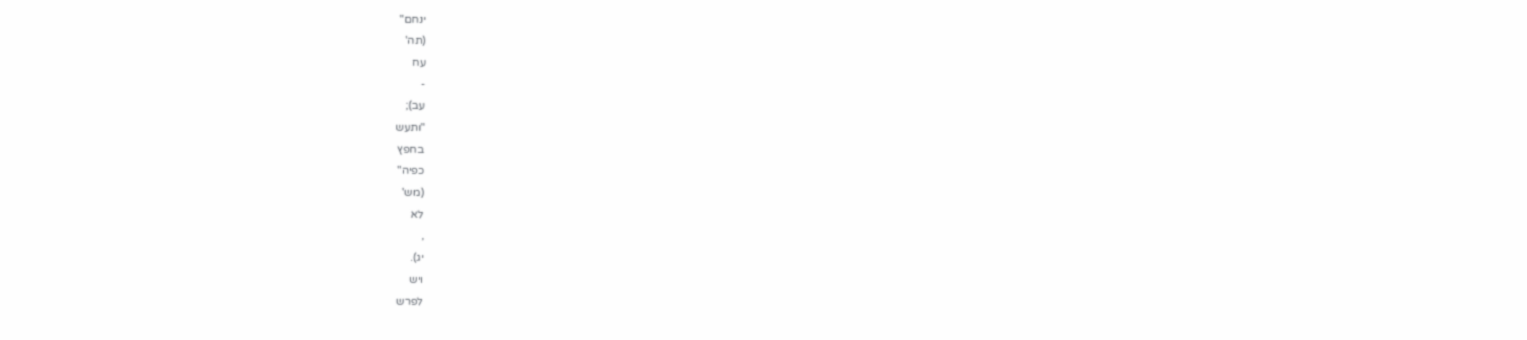ינחם"
(תה'
עח
-
עב);
"ותעש
בחפץ
כפיה"
(מש'
לא
,
יג).
ויש
לפרש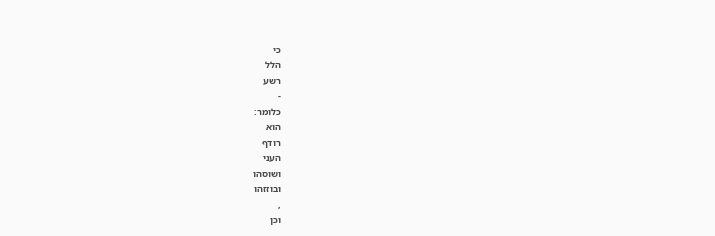כי
הלל
רשע
-
כלומר:
הוא
רודף
העני
ושוסהו
ובוזזהו
,
וכן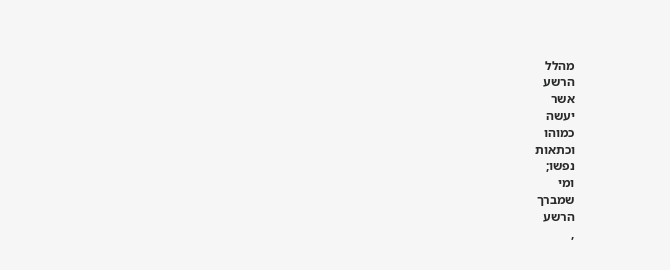מהלל
הרשע
אשר
יעשה
כמוהו
וכתאות
נפשו;
ומי
שמברך
הרשע
,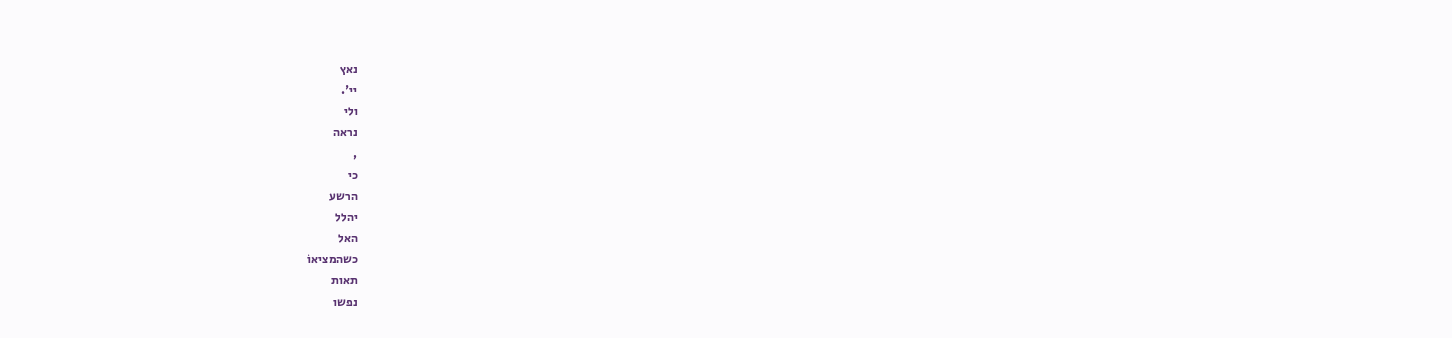נאץ
יי'.
ולי
נראה
,
כי
הרשע
יהלל
האל
כשהמציאוֹ
תאות
נפשו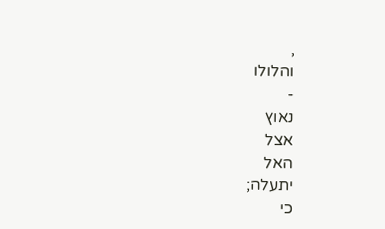,
והלולו
-
נאוץ
אצל
האל
יתעלה;
כי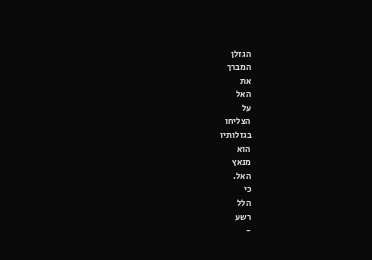הגזלן
המברך
את
האל
על
הצליחו
בגזלותיו
הוא
מנאץ
האל.
כי
הלל
רשע
-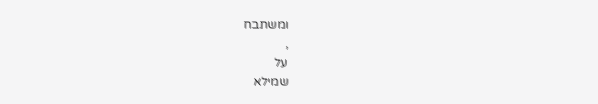ומשתבח
,
על
שמילא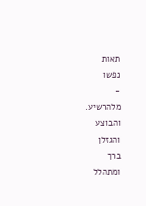תאות
נפשו
-
מלהרשיע.
והבוצע
והגזלן
ברך
ומתהלל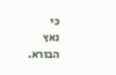כי
נאץ
הבורא.